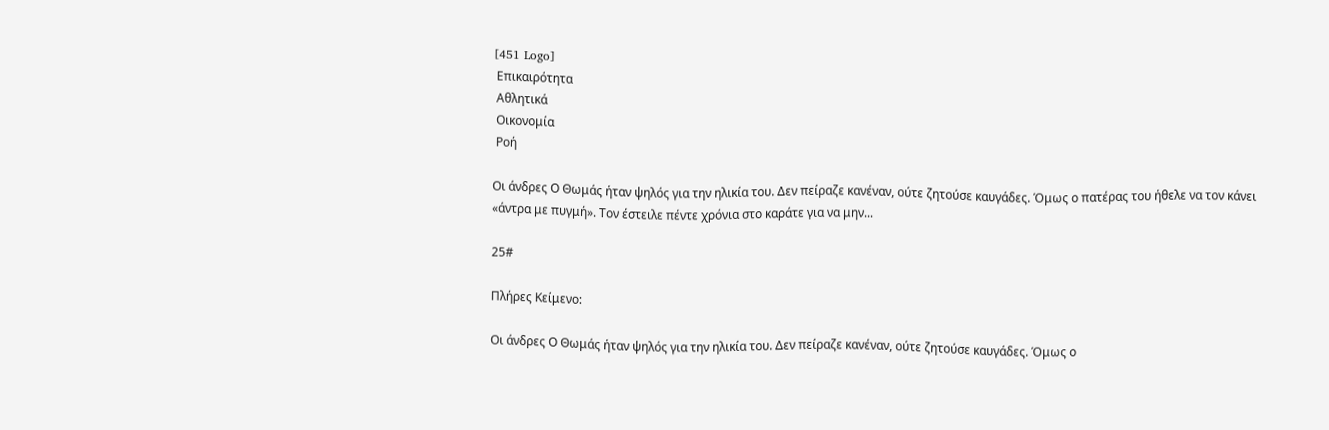[451 Logo]
 Επικαιρότητα
 Αθλητικά
 Οικονομία
 Ροή

Οι άνδρες Ο Θωμάς ήταν ψηλός για την ηλικία του. Δεν πείραζε κανέναν, ούτε ζητούσε καυγάδες. Όμως ο πατέρας του ήθελε να τον κάνει «άντρα με πυγμή». Τον έστειλε πέντε χρόνια στο καράτε για να μην...

25#

Πλήρες Κείμενο:

Οι άνδρες Ο Θωμάς ήταν ψηλός για την ηλικία του. Δεν πείραζε κανέναν, ούτε ζητούσε καυγάδες. Όμως ο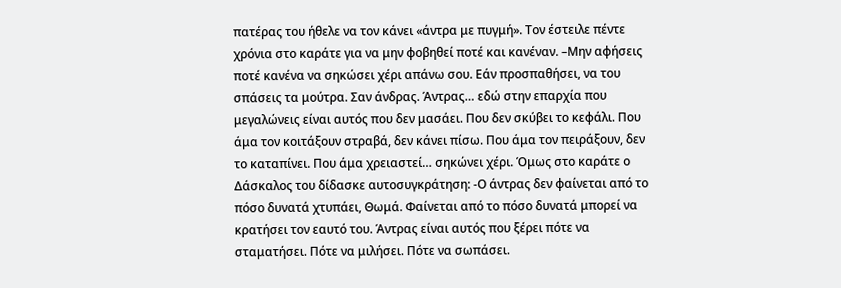πατέρας του ήθελε να τον κάνει «άντρα με πυγμή». Τον έστειλε πέντε χρόνια στο καράτε για να μην φοβηθεί ποτέ και κανέναν. –Μην αφήσεις ποτέ κανένα να σηκώσει χέρι απάνω σου. Εάν προσπαθήσει, να του σπάσεις τα μούτρα. Σαν άνδρας. Άντρας… εδώ στην επαρχία που μεγαλώνεις είναι αυτός που δεν μασάει. Που δεν σκύβει το κεφάλι. Που άμα τον κοιτάξουν στραβά, δεν κάνει πίσω. Που άμα τον πειράξουν, δεν το καταπίνει. Που άμα χρειαστεί… σηκώνει χέρι. Όμως στο καράτε ο Δάσκαλος του δίδασκε αυτοσυγκράτηση: -Ο άντρας δεν φαίνεται από το πόσο δυνατά χτυπάει, Θωμά. Φαίνεται από το πόσο δυνατά μπορεί να κρατήσει τον εαυτό του. Άντρας είναι αυτός που ξέρει πότε να σταματήσει. Πότε να μιλήσει. Πότε να σωπάσει.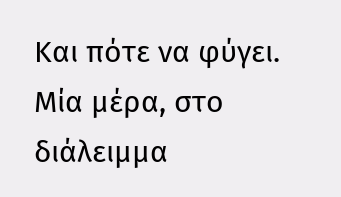Και πότε να φύγει. Μία μέρα, στο διάλειμμα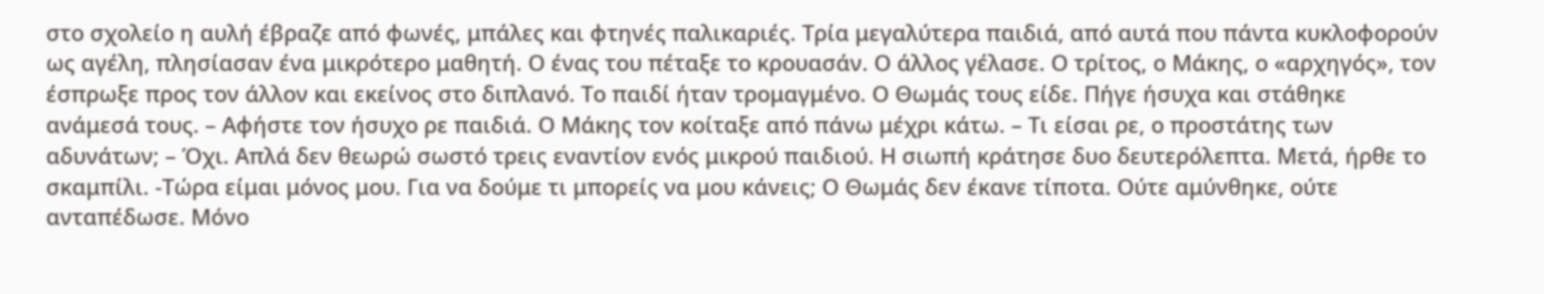στο σχολείο η αυλή έβραζε από φωνές, μπάλες και φτηνές παλικαριές. Τρία μεγαλύτερα παιδιά, από αυτά που πάντα κυκλοφορούν ως αγέλη, πλησίασαν ένα μικρότερο μαθητή. Ο ένας του πέταξε το κρουασάν. Ο άλλος γέλασε. Ο τρίτος, ο Μάκης, ο «αρχηγός», τον έσπρωξε προς τον άλλον και εκείνος στο διπλανό. Το παιδί ήταν τρομαγμένο. Ο Θωμάς τους είδε. Πήγε ήσυχα και στάθηκε ανάμεσά τους. – Αφήστε τον ήσυχο ρε παιδιά. Ο Μάκης τον κοίταξε από πάνω μέχρι κάτω. – Τι είσαι ρε, ο προστάτης των αδυνάτων; – Όχι. Απλά δεν θεωρώ σωστό τρεις εναντίον ενός μικρού παιδιού. Η σιωπή κράτησε δυο δευτερόλεπτα. Μετά, ήρθε το σκαμπίλι. -Τώρα είμαι μόνος μου. Για να δούμε τι μπορείς να μου κάνεις; Ο Θωμάς δεν έκανε τίποτα. Ούτε αμύνθηκε, ούτε ανταπέδωσε. Μόνο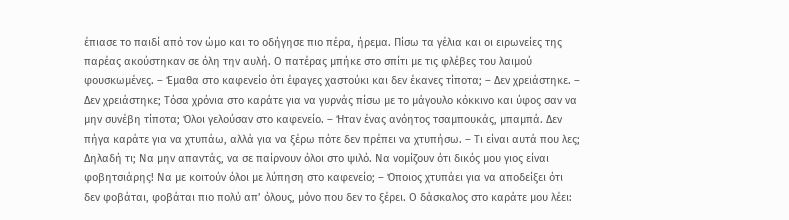έπιασε το παιδί από τον ώμο και το οδήγησε πιο πέρα, ήρεμα. Πίσω τα γέλια και οι ειρωνείες της παρέας ακούστηκαν σε όλη την αυλή. Ο πατέρας μπήκε στο σπίτι με τις φλέβες του λαιμού φουσκωμένες. – Έμαθα στο καφενείο ότι έφαγες χαστούκι και δεν έκανες τίποτα; – Δεν χρειάστηκε. – Δεν χρειάστηκε; Τόσα χρόνια στο καράτε για να γυρνάς πίσω με το μάγουλο κόκκινο και ύφος σαν να μην συνέβη τίποτα; Όλοι γελούσαν στο καφενείο. – Ήταν ένας ανόητος τσαμπουκάς, μπαμπά. Δεν πήγα καράτε για να χτυπάω, αλλά για να ξέρω πότε δεν πρέπει να χτυπήσω. – Τι είναι αυτά που λες; Δηλαδή τι; Να μην απαντάς, να σε παίρνουν όλοι στο ψιλό. Να νομίζουν ότι δικός μου γιος είναι φοβητσιάρης! Να με κοιτούν όλοι με λύπηση στο καφενείο; – Όποιος χτυπάει για να αποδείξει ότι δεν φοβάται, φοβάται πιο πολύ απ’ όλους, μόνο που δεν το ξέρει. Ο δάσκαλος στο καράτε μου λέει: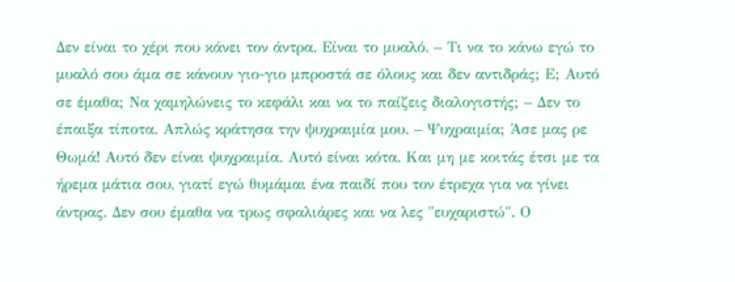Δεν είναι το χέρι που κάνει τον άντρα. Είναι το μυαλό. – Τι να το κάνω εγώ το μυαλό σου άμα σε κάνουν γιο-γιο μπροστά σε όλους και δεν αντιδράς; Ε; Αυτό σε έμαθα; Να χαμηλώνεις το κεφάλι και να το παίζεις διαλογιστής; – Δεν το έπαιξα τίποτα. Απλώς κράτησα την ψυχραιμία μου. – Ψυχραιμία; Άσε μας ρε Θωμά! Αυτό δεν είναι ψυχραιμία. Αυτό είναι κότα. Και μη με κοιτάς έτσι με τα ήρεμα μάτια σου, γιατί εγώ θυμάμαι ένα παιδί που τον έτρεχα για να γίνει άντρας. Δεν σου έμαθα να τρως σφαλιάρες και να λες "ευχαριστώ". Ο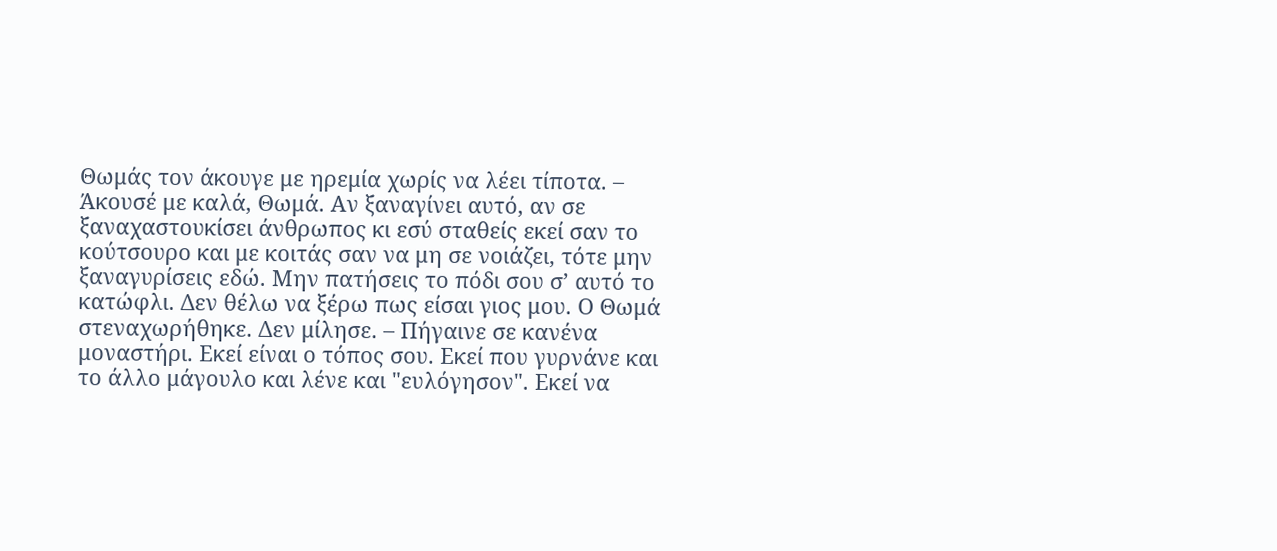Θωμάς τον άκουγε με ηρεμία χωρίς να λέει τίποτα. – Άκουσέ με καλά, Θωμά. Αν ξαναγίνει αυτό, αν σε ξαναχαστουκίσει άνθρωπος κι εσύ σταθείς εκεί σαν το κούτσουρο και με κοιτάς σαν να μη σε νοιάζει, τότε μην ξαναγυρίσεις εδώ. Μην πατήσεις το πόδι σου σ’ αυτό το κατώφλι. Δεν θέλω να ξέρω πως είσαι γιος μου. Ο Θωμά στεναχωρήθηκε. Δεν μίλησε. – Πήγαινε σε κανένα μοναστήρι. Εκεί είναι ο τόπος σου. Εκεί που γυρνάνε και το άλλο μάγουλο και λένε και "ευλόγησον". Εκεί να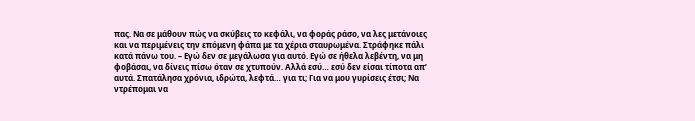πας. Να σε μάθουν πώς να σκύβεις το κεφάλι, να φοράς ράσο, να λες μετάνοιες και να περιμένεις την επόμενη φάπα με τα χέρια σταυρωμένα. Στράφηκε πάλι κατά πάνω του. – Εγώ δεν σε μεγάλωσα για αυτό. Εγώ σε ήθελα λεβέντη, να μη φοβάσαι, να δίνεις πίσω όταν σε χτυπούν. Αλλά εσύ… εσύ δεν είσαι τίποτα απ’ αυτά. Σπατάλησα χρόνια, ιδρώτα, λεφτά… για τι; Για να μου γυρίσεις έτσι; Να ντρέπομαι να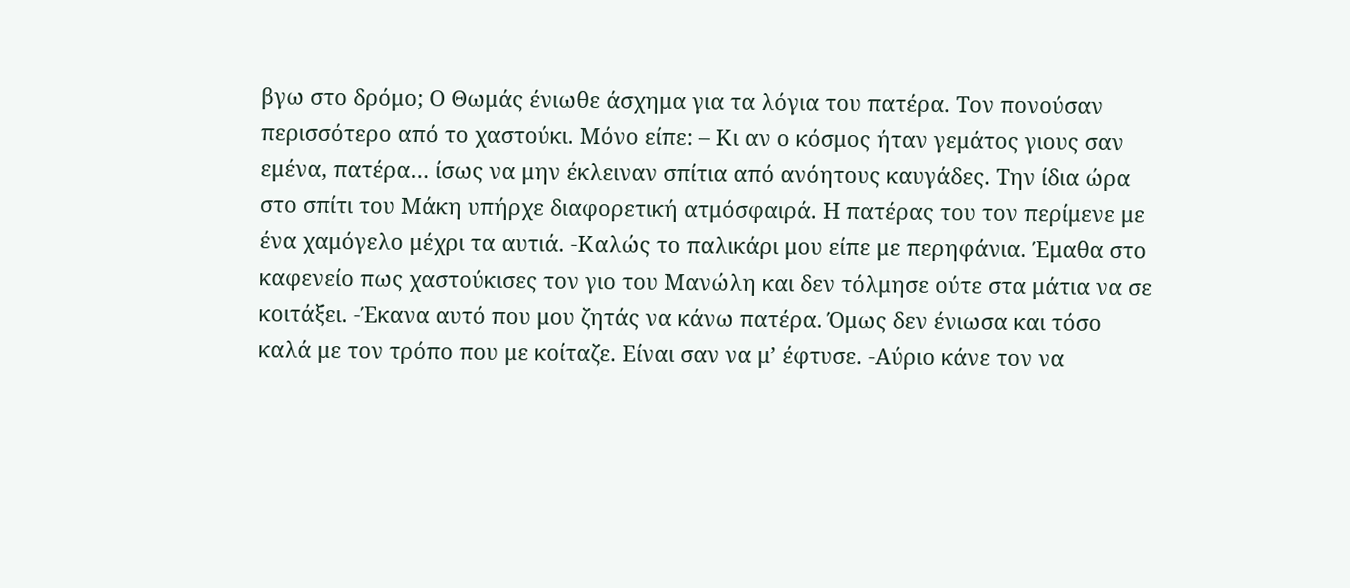βγω στο δρόμο; Ο Θωμάς ένιωθε άσχημα για τα λόγια του πατέρα. Τον πονούσαν περισσότερο από το χαστούκι. Μόνο είπε: – Κι αν ο κόσμος ήταν γεμάτος γιους σαν εμένα, πατέρα… ίσως να μην έκλειναν σπίτια από ανόητους καυγάδες. Την ίδια ώρα στο σπίτι του Μάκη υπήρχε διαφορετική ατμόσφαιρά. Η πατέρας του τον περίμενε με ένα χαμόγελο μέχρι τα αυτιά. -Καλώς το παλικάρι μου είπε με περηφάνια. Έμαθα στο καφενείο πως χαστούκισες τον γιο του Μανώλη και δεν τόλμησε ούτε στα μάτια να σε κοιτάξει. -Έκανα αυτό που μου ζητάς να κάνω πατέρα. Όμως δεν ένιωσα και τόσο καλά με τον τρόπο που με κοίταζε. Είναι σαν να μ’ έφτυσε. -Αύριο κάνε τον να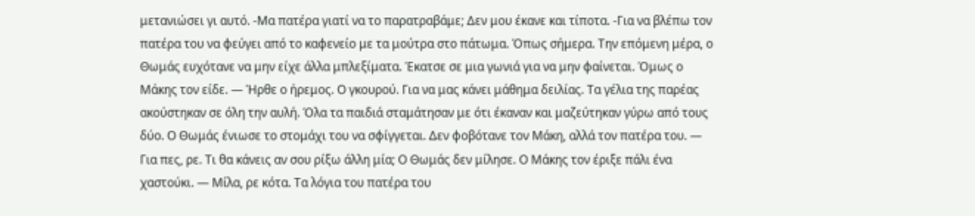μετανιώσει γι αυτό. -Μα πατέρα γιατί να το παρατραβάμε; Δεν μου έκανε και τίποτα. -Για να βλέπω τον πατέρα του να φεύγει από το καφενείο με τα μούτρα στο πάτωμα. Όπως σήμερα. Την επόμενη μέρα, ο Θωμάς ευχότανε να μην είχε άλλα μπλεξίματα. Έκατσε σε μια γωνιά για να μην φαίνεται. Όμως ο Μάκης τον είδε. — Ήρθε ο ήρεμος. Ο γκουρού. Για να μας κάνει μάθημα δειλίας. Τα γέλια της παρέας ακούστηκαν σε όλη την αυλή. Όλα τα παιδιά σταμάτησαν με ότι έκαναν και μαζεύτηκαν γύρω από τους δύο. Ο Θωμάς ένιωσε το στομάχι του να σφίγγεται. Δεν φοβότανε τον Μάκη, αλλά τον πατέρα του. — Για πες, ρε. Τι θα κάνεις αν σου ρίξω άλλη μία; Ο Θωμάς δεν μίλησε. Ο Μάκης τον έριξε πάλι ένα χαστούκι. — Μίλα, ρε κότα. Τα λόγια του πατέρα του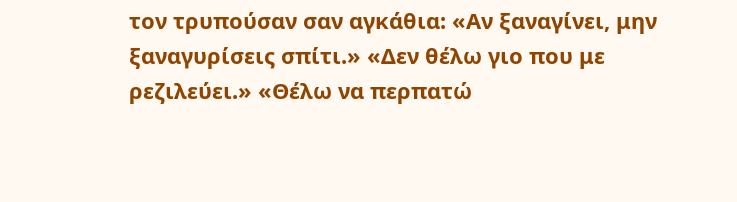τον τρυπούσαν σαν αγκάθια: «Αν ξαναγίνει, μην ξαναγυρίσεις σπίτι.» «Δεν θέλω γιο που με ρεζιλεύει.» «Θέλω να περπατώ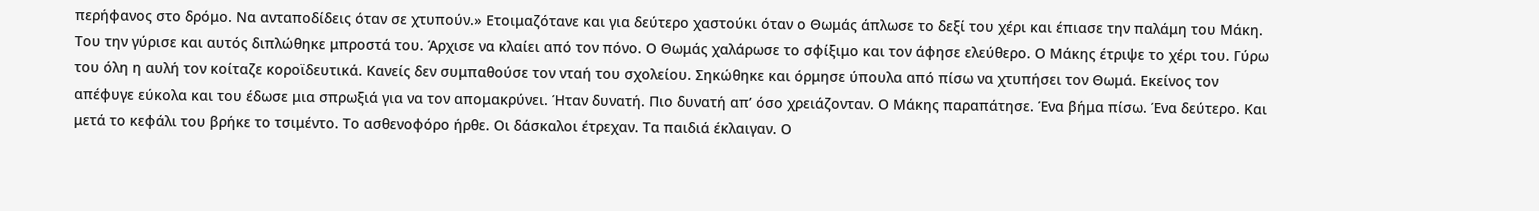περήφανος στο δρόμο. Να ανταποδίδεις όταν σε χτυπούν.» Ετοιμαζότανε και για δεύτερο χαστούκι όταν ο Θωμάς άπλωσε το δεξί του χέρι και έπιασε την παλάμη του Μάκη. Του την γύρισε και αυτός διπλώθηκε μπροστά του. Άρχισε να κλαίει από τον πόνο. Ο Θωμάς χαλάρωσε το σφίξιμο και τον άφησε ελεύθερο. Ο Μάκης έτριψε το χέρι του. Γύρω του όλη η αυλή τον κοίταζε κοροϊδευτικά. Κανείς δεν συμπαθούσε τον νταή του σχολείου. Σηκώθηκε και όρμησε ύπουλα από πίσω να χτυπήσει τον Θωμά. Εκείνος τον απέφυγε εύκολα και του έδωσε μια σπρωξιά για να τον απομακρύνει. Ήταν δυνατή. Πιο δυνατή απ’ όσο χρειάζονταν. Ο Μάκης παραπάτησε. Ένα βήμα πίσω. Ένα δεύτερο. Και μετά το κεφάλι του βρήκε το τσιμέντο. Το ασθενοφόρο ήρθε. Οι δάσκαλοι έτρεχαν. Τα παιδιά έκλαιγαν. Ο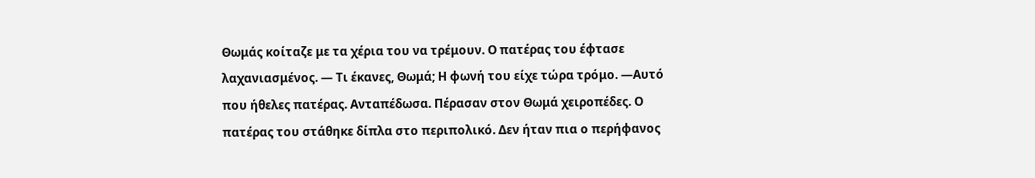Θωμάς κοίταζε με τα χέρια του να τρέμουν. Ο πατέρας του έφτασε λαχανιασμένος. — Τι έκανες, Θωμά; Η φωνή του είχε τώρα τρόμο. —Αυτό που ήθελες πατέρας. Ανταπέδωσα. Πέρασαν στον Θωμά χειροπέδες. Ο πατέρας του στάθηκε δίπλα στο περιπολικό. Δεν ήταν πια ο περήφανος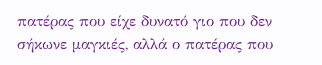πατέρας που είχε δυνατό γιο που δεν σήκωνε μαγκιές, αλλά ο πατέρας που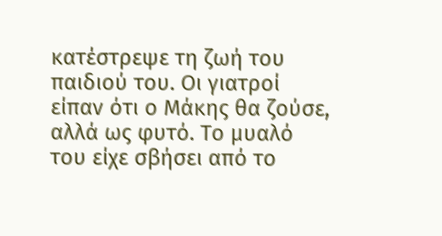κατέστρεψε τη ζωή του παιδιού του. Οι γιατροί είπαν ότι ο Μάκης θα ζούσε, αλλά ως φυτό. Το μυαλό του είχε σβήσει από το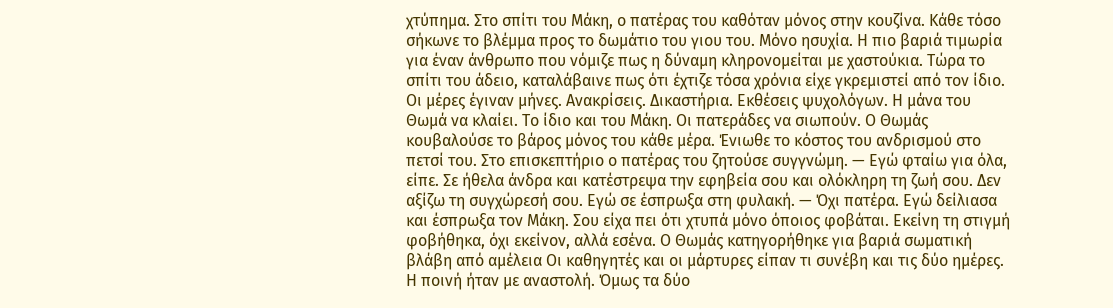χτύπημα. Στο σπίτι του Μάκη, ο πατέρας του καθόταν μόνος στην κουζίνα. Κάθε τόσο σήκωνε το βλέμμα προς το δωμάτιο του γιου του. Μόνο ησυχία. Η πιο βαριά τιμωρία για έναν άνθρωπο που νόμιζε πως η δύναμη κληρονομείται με χαστούκια. Τώρα το σπίτι του άδειο, καταλάβαινε πως ότι έχτιζε τόσα χρόνια είχε γκρεμιστεί από τον ίδιο. Οι μέρες έγιναν μήνες. Ανακρίσεις. Δικαστήρια. Εκθέσεις ψυχολόγων. Η μάνα του Θωμά να κλαίει. Το ίδιο και του Μάκη. Οι πατεράδες να σιωπούν. Ο Θωμάς κουβαλούσε το βάρος μόνος του κάθε μέρα. Ένιωθε το κόστος του ανδρισμού στο πετσί του. Στο επισκεπτήριο ο πατέρας του ζητούσε συγγνώμη. — Εγώ φταίω για όλα, είπε. Σε ήθελα άνδρα και κατέστρεψα την εφηβεία σου και ολόκληρη τη ζωή σου. Δεν αξίζω τη συγχώρεσή σου. Εγώ σε έσπρωξα στη φυλακή. — Όχι πατέρα. Εγώ δείλιασα και έσπρωξα τον Μάκη. Σου είχα πει ότι χτυπά μόνο όποιος φοβάται. Εκείνη τη στιγμή φοβήθηκα, όχι εκείνον, αλλά εσένα. Ο Θωμάς κατηγορήθηκε για βαριά σωματική βλάβη από αμέλεια Οι καθηγητές και οι μάρτυρες είπαν τι συνέβη και τις δύο ημέρες. Η ποινή ήταν με αναστολή. Όμως τα δύο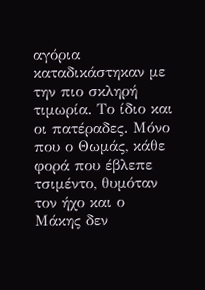αγόρια καταδικάστηκαν με την πιο σκληρή τιμωρία. Το ίδιο και οι πατέραδες. Μόνο που ο Θωμάς, κάθε φορά που έβλεπε τσιμέντο, θυμόταν τον ήχο και ο Μάκης δεν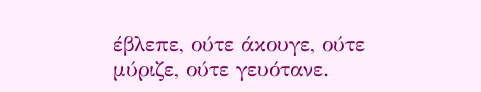έβλεπε, ούτε άκουγε, ούτε μύριζε, ούτε γευότανε.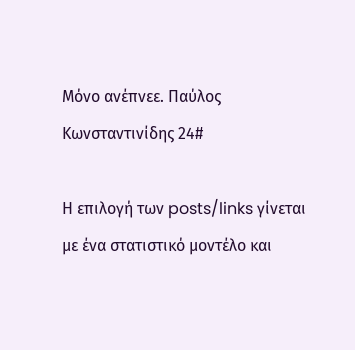Μόνο ανέπνεε. Παύλος Κωνσταντινίδης 24#

Η επιλογή των posts/links γίνεται με ένα στατιστικό μοντέλο και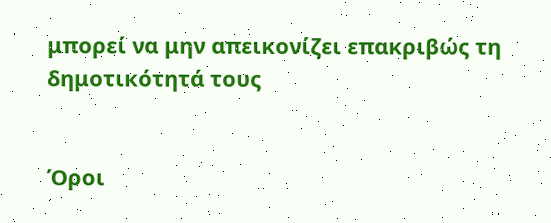μπορεί να μην απεικονίζει επακριβώς τη δημοτικότητά τους


Όροι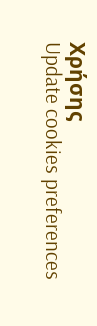Χρήσης
Update cookies preferences